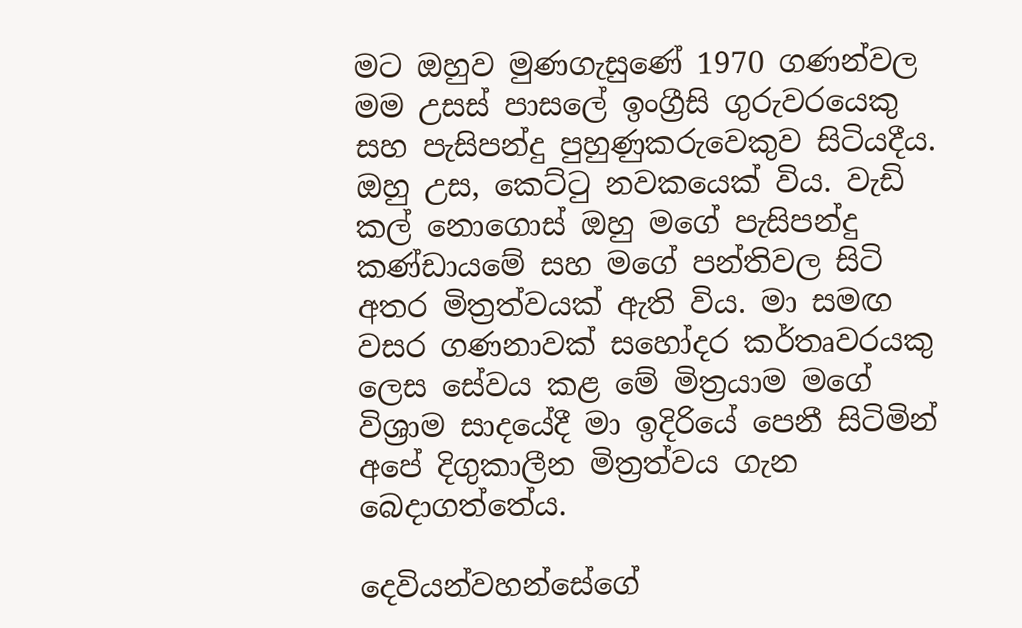මට ඔහුව මුණගැසුණේ 1970 ගණන්වල මම උසස් පාසලේ ඉංග්‍රීසි ගුරුවරයෙකු සහ පැසිපන්දු පුහුණුකරුවෙකුව සිටියදීය. ඔහු උස, කෙට්ටු නවකයෙක් විය. වැඩි කල් නොගොස් ඔහු මගේ පැසිපන්දු කණ්ඩායමේ සහ මගේ පන්තිවල සිටි අතර මිත්‍රත්වයක් ඇති විය. මා සමඟ වසර ගණනාවක් සහෝදර කර්තෘවරයකු ලෙස සේවය කළ මේ මිත්‍රයාම මගේ විශ්‍රාම සාදයේදී මා ඉදිරියේ පෙනී සිටිමින් අපේ දිගුකාලීන මිත්‍රත්වය ගැන බෙදාගත්තේය.

දෙවියන්වහන්සේගේ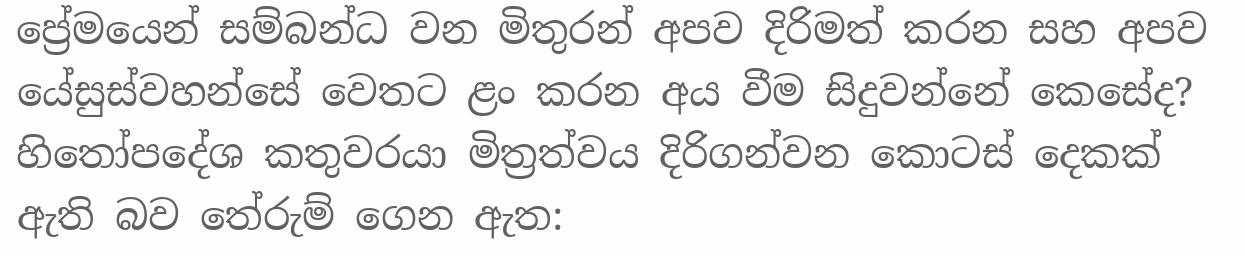ප්‍රේමයෙන් සම්බන්ධ වන මිතුරන් අපව දිරිමත් කරන සහ අපව යේසුස්වහන්සේ වෙතට ළං කරන අය වීම සිදුවන්නේ කෙසේද? හිතෝපදේශ කතුවරයා මිත්‍රත්වය දිරිගන්වන කොටස් දෙකක් ඇති බව තේරුම් ගෙන ඇත: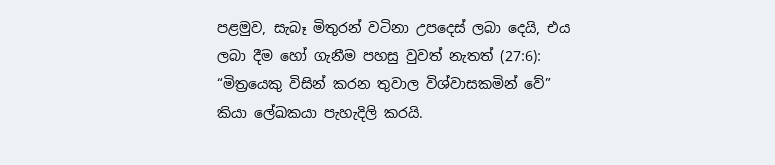පළමුව, සැබෑ මිතුරන් වටිනා උපදෙස් ලබා දෙයි, එය ලබා දීම හෝ ගැනීම පහසු වුවත් නැතත් (27:6): “මිත්‍රයෙකු විසින් කරන තුවාල විශ්වාසකමින් වේ” කියා ලේඛකයා පැහැදිලි කරයි.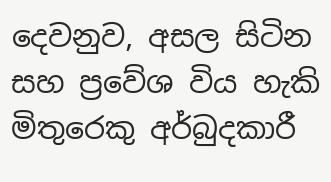දෙවනුව, අසල සිටින සහ ප්‍රවේශ විය හැකි මිතුරෙකු අර්බුදකාරී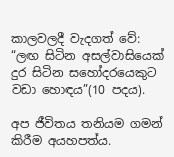කාලවලදී වැදගත් වේ: “ලඟ සිටින අසල්වාසියෙක් දුර සිටින සහෝදරයෙකුට වඩා හොඳය”(10 පදය).

අප ජීවිතය තනියම ගමන් කිරීම අයහපත්ය.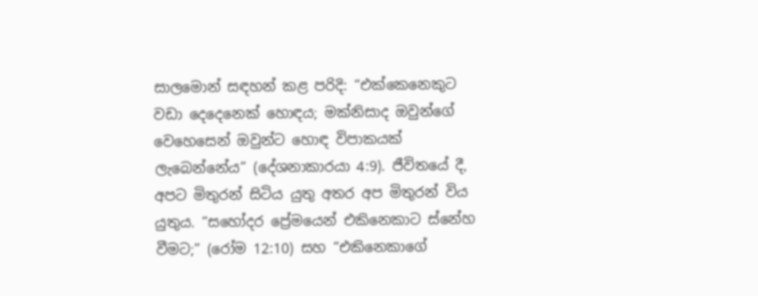සාලමොන් සඳහන් කළ පරිදි: “එක්කෙනෙකුට වඩා දෙදෙනෙක් හොඳය; මක්නිසාද ඔවුන්ගේ වෙහෙසෙන් ඔවුන්ට හොඳ විපාකයක් ලැබෙන්නේය” (දේශනාකාරයා 4:9). ජීවිතයේ දී, අපට මිතුරන් සිටිය යුතු අතර අප මිතුරන් විය යුතුය. “සහෝදර ප්‍රේමයෙන් එකිනෙකාට ස්නේහ වීමට;” (රෝම 12:10) සහ “එකිනෙකාගේ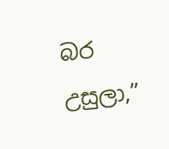බර උසුලා,”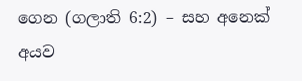ගෙන (ගලාති 6:2) – සහ අනෙක් අයව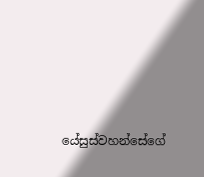යේසුස්වහන්සේගේ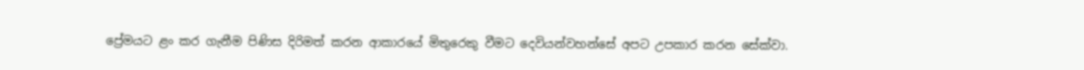ප්‍රේමයට ළං කර ගැනීම පිණිස දිරිමත් කරන ආකාරයේ මිතුරෙකු වීමට දෙවියන්වහන්සේ අපට උපකාර කරන සේක්වා.